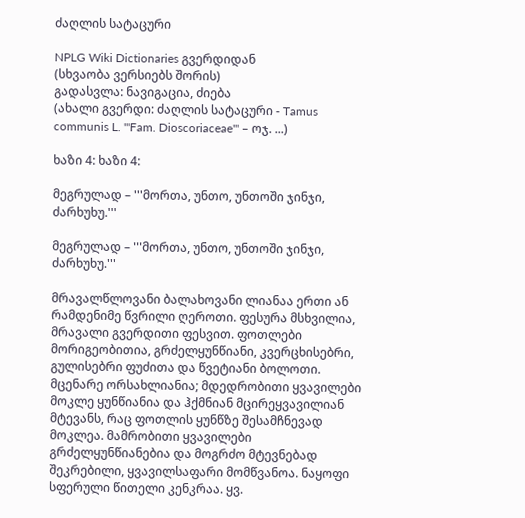ძაღლის სატაცური

NPLG Wiki Dictionaries გვერდიდან
(სხვაობა ვერსიებს შორის)
გადასვლა: ნავიგაცია, ძიება
(ახალი გვერდი: ძაღლის სატაცური - Tamus communis L. '''Fam. Dioscoriaceae''' – ოჯ. ...)

ხაზი 4: ხაზი 4:

მეგრულად – '''მორთა, უნთო, უნთოში ჯინჯი, ძარხუხუ.'''

მეგრულად – '''მორთა, უნთო, უნთოში ჯინჯი, ძარხუხუ.'''

მრავალწლოვანი ბალახოვანი ლიანაა ერთი ან რამდენიმე წვრილი ღეროთი. ფესურა მსხვილია, მრავალი გვერდითი ფესვით. ფოთლები მორიგეობითია, გრძელყუნწიანი, კვერცხისებრი, გულისებრი ფუძითა და წვეტიანი ბოლოთი. მცენარე ორსახლიანია; მდედრობითი ყვავილები მოკლე ყუნწიანია და ჰქმნიან მცირეყვავილიან მტევანს, რაც ფოთლის ყუნწზე შესამჩნევად მოკლეა. მამრობითი ყვავილები  გრძელყუნწიანებია და მოგრძო მტევნებად შეკრებილი, ყვავილსაფარი მომწვანოა. ნაყოფი სფერული წითელი კენკრაა. ყვ.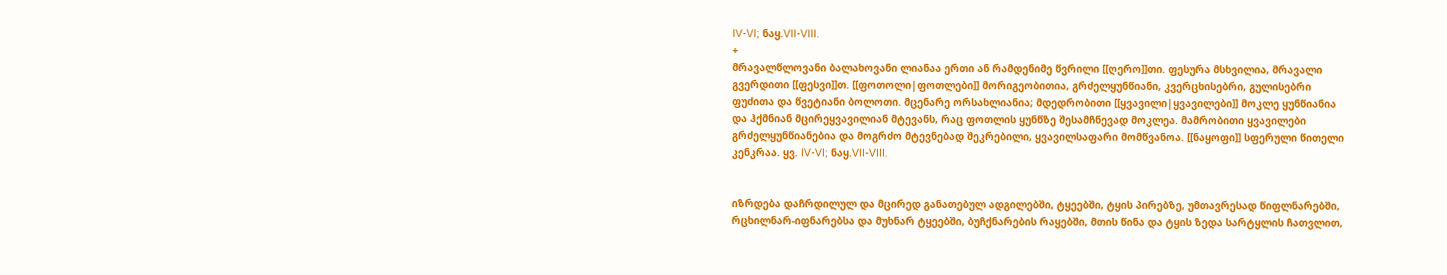IV-VI; ნაყ.VII-VIII.
+
მრავალწლოვანი ბალახოვანი ლიანაა ერთი ან რამდენიმე წვრილი [[ღერო]]თი. ფესურა მსხვილია, მრავალი გვერდითი [[ფესვი]]თ. [[ფოთოლი|ფოთლები]] მორიგეობითია, გრძელყუნწიანი, კვერცხისებრი, გულისებრი ფუძითა და წვეტიანი ბოლოთი. მცენარე ორსახლიანია; მდედრობითი [[ყვავილი|ყვავილები]] მოკლე ყუნწიანია და ჰქმნიან მცირეყვავილიან მტევანს, რაც ფოთლის ყუნწზე შესამჩნევად მოკლეა. მამრობითი ყვავილები  გრძელყუნწიანებია და მოგრძო მტევნებად შეკრებილი, ყვავილსაფარი მომწვანოა. [[ნაყოფი]] სფერული წითელი კენკრაა. ყვ. IV-VI; ნაყ.VII-VIII.


იზრდება დაჩრდილულ და მცირედ განათებულ ადგილებში, ტყეებში, ტყის პირებზე, უმთავრესად წიფლნარებში, რცხილნარ-იფნარებსა და მუხნარ ტყეებში, ბუჩქნარების რაყებში, მთის წინა და ტყის ზედა სარტყლის ჩათვლით,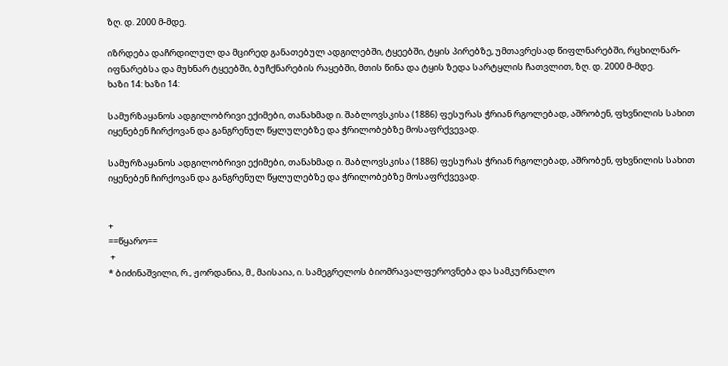ზღ. დ. 2000 მ-მდე.

იზრდება დაჩრდილულ და მცირედ განათებულ ადგილებში, ტყეებში, ტყის პირებზე, უმთავრესად წიფლნარებში, რცხილნარ-იფნარებსა და მუხნარ ტყეებში, ბუჩქნარების რაყებში, მთის წინა და ტყის ზედა სარტყლის ჩათვლით, ზღ. დ. 2000 მ-მდე.
ხაზი 14: ხაზი 14:

სამურზაყანოს ადგილობრივი ექიმები, თანახმად ი. შაბლოვსკისა (1886) ფესურას ჭრიან რგოლებად, აშრობენ, ფხვნილის სახით იყენებენ ჩირქოვან და განგრენულ წყლულებზე და ჭრილობებზე მოსაფრქვევად.

სამურზაყანოს ადგილობრივი ექიმები, თანახმად ი. შაბლოვსკისა (1886) ფესურას ჭრიან რგოლებად, აშრობენ, ფხვნილის სახით იყენებენ ჩირქოვან და განგრენულ წყლულებზე და ჭრილობებზე მოსაფრქვევად.


+
==წყარო==
 +
* ბიძინაშვილი, რ., ჟორდანია, მ., მაისაია, ი. სამეგრელოს ბიომრავალფეროვნება და სამკურნალო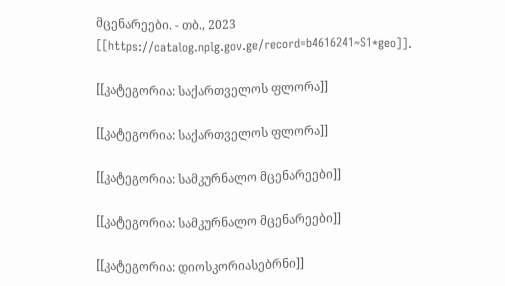მცენარეები. - თბ., 2023 [[https://catalog.nplg.gov.ge/record=b4616241~S1*geo]].

[[კატეგორია: საქართველოს ფლორა]]

[[კატეგორია: საქართველოს ფლორა]]

[[კატეგორია: სამკურნალო მცენარეები]]

[[კატეგორია: სამკურნალო მცენარეები]]

[[კატეგორია: დიოსკორიასებრნი]]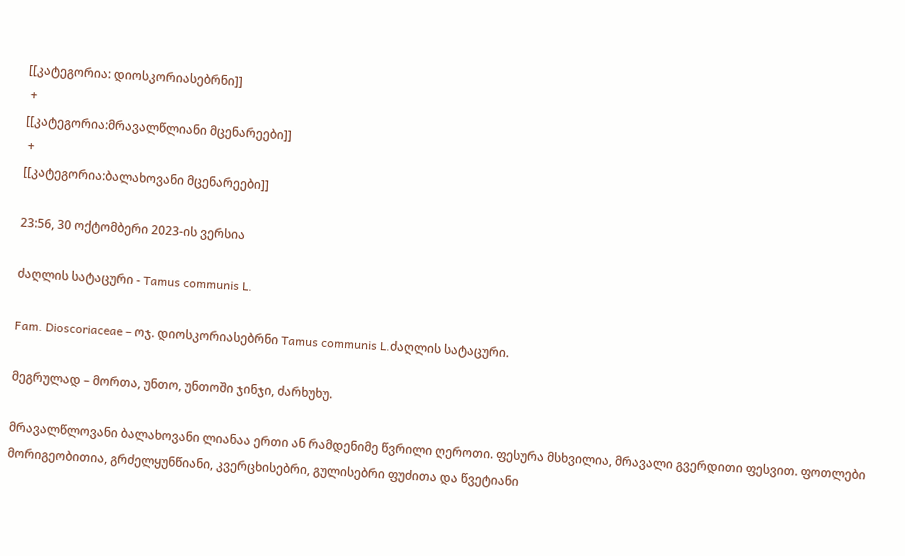[[კატეგორია: დიოსკორიასებრნი]]
 +
[[კატეგორია:მრავალწლიანი მცენარეები]]
 +
[[კატეგორია:ბალახოვანი მცენარეები]]

23:56, 30 ოქტომბერი 2023-ის ვერსია

ძაღლის სატაცური - Tamus communis L.

Fam. Dioscoriaceae – ოჯ. დიოსკორიასებრნი Tamus communis L.ძაღლის სატაცური.

მეგრულად – მორთა, უნთო, უნთოში ჯინჯი, ძარხუხუ.

მრავალწლოვანი ბალახოვანი ლიანაა ერთი ან რამდენიმე წვრილი ღეროთი. ფესურა მსხვილია, მრავალი გვერდითი ფესვით. ფოთლები მორიგეობითია, გრძელყუნწიანი, კვერცხისებრი, გულისებრი ფუძითა და წვეტიანი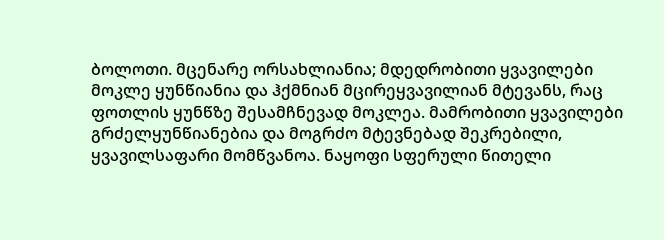ბოლოთი. მცენარე ორსახლიანია; მდედრობითი ყვავილები მოკლე ყუნწიანია და ჰქმნიან მცირეყვავილიან მტევანს, რაც ფოთლის ყუნწზე შესამჩნევად მოკლეა. მამრობითი ყვავილები გრძელყუნწიანებია და მოგრძო მტევნებად შეკრებილი, ყვავილსაფარი მომწვანოა. ნაყოფი სფერული წითელი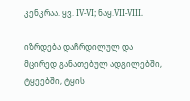კენკრაა. ყვ. IV-VI; ნაყ.VII-VIII.

იზრდება დაჩრდილულ და მცირედ განათებულ ადგილებში, ტყეებში, ტყის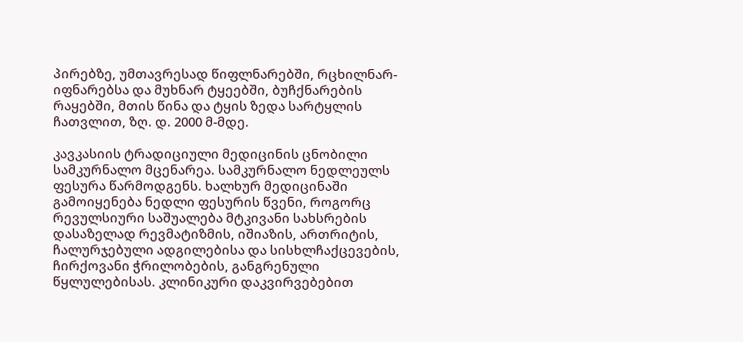პირებზე, უმთავრესად წიფლნარებში, რცხილნარ-იფნარებსა და მუხნარ ტყეებში, ბუჩქნარების რაყებში, მთის წინა და ტყის ზედა სარტყლის ჩათვლით, ზღ. დ. 2000 მ-მდე.

კავკასიის ტრადიციული მედიცინის ცნობილი სამკურნალო მცენარეა. სამკურნალო ნედლეულს ფესურა წარმოდგენს. ხალხურ მედიცინაში გამოიყენება ნედლი ფესურის წვენი, როგორც რევულსიური საშუალება მტკივანი სახსრების დასაზელად რევმატიზმის, იშიაზის, ართრიტის, ჩალურჯებული ადგილებისა და სისხლჩაქცევების, ჩირქოვანი ჭრილობების, განგრენული წყლულებისას. კლინიკური დაკვირვებებით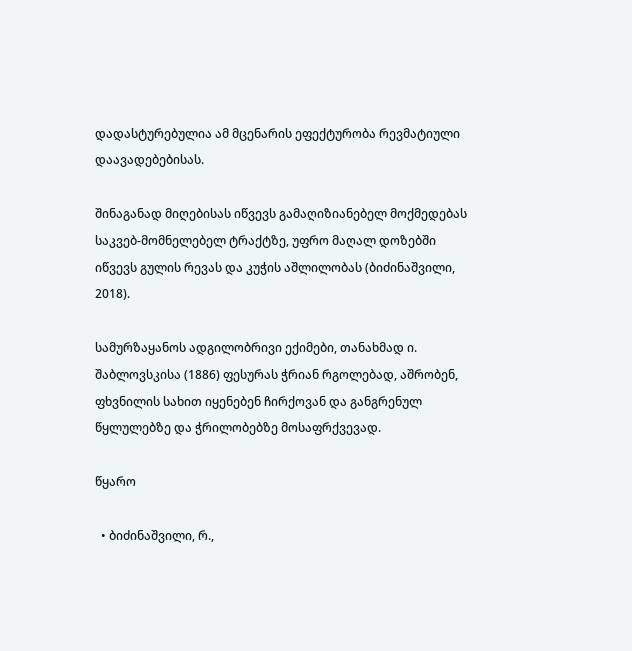დადასტურებულია ამ მცენარის ეფექტურობა რევმატიული დაავადებებისას.

შინაგანად მიღებისას იწვევს გამაღიზიანებელ მოქმედებას საკვებ-მომნელებელ ტრაქტზე, უფრო მაღალ დოზებში იწვევს გულის რევას და კუჭის აშლილობას (ბიძინაშვილი, 2018).

სამურზაყანოს ადგილობრივი ექიმები, თანახმად ი. შაბლოვსკისა (1886) ფესურას ჭრიან რგოლებად, აშრობენ, ფხვნილის სახით იყენებენ ჩირქოვან და განგრენულ წყლულებზე და ჭრილობებზე მოსაფრქვევად.

წყარო

  • ბიძინაშვილი, რ.,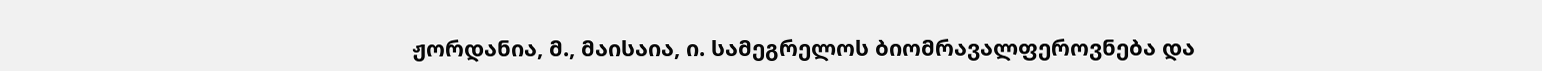ჟორდანია, მ., მაისაია, ი. სამეგრელოს ბიომრავალფეროვნება და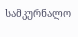სამკურნალო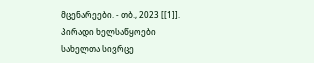მცენარეები. - თბ., 2023 [[1]].
პირადი ხელსაწყოები
სახელთა სივრცე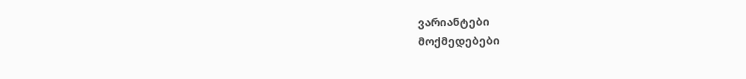ვარიანტები
მოქმედებები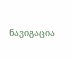ნავიგაცია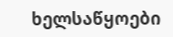ხელსაწყოები